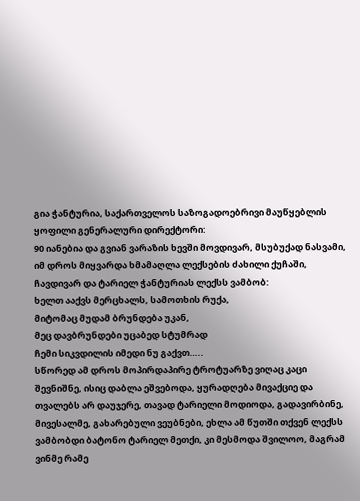გია ჭანტურია, საქართველოს საზოგადოებრივი მაუწყებლის ყოფილი გენერალური დირექტორი:
90 იანებია და გვიან ვარაზის ხევში მოვდივარ, მსუბუქად ნასვამი, იმ დროს მიყვარდა ხმამაღლა ლექსების ძახილი ქუჩაში, ჩავდივარ და ტარიელ ჭანტურიას ლექსს ვამბობ:
ხელთ ააქვს მერცხალს, სამოთხის რუქა,
მიტომაც მუდამ ბრუნდება უკან,
მეც დავბრუნდები უცაბედ სტუმრად
ჩემი სიკვდილის იმედი ნუ გაქვთ…..
სწორედ ამ დროს მოპირდაპირე ტროტუარზე ვიღაც კაცი შევნიშნე, ისიც დაბლა ეშვებოდა, ყურადღება მივაქციე და თვალებს არ დაუჯერე, თავად ტარიელი მოდიოდა, გადავირბინე, მივესალმე, გახარებული ვეუბნები, ეხლა ამ წუთში თქვენ ლექსს ვამბობდი ბატონო ტარიელ მეთქი, კი მესმოდა შვილოო, მაგრამ ვინმე რამე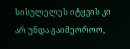სისულელეს იტყვის კი არ უნდა გაიმეოროო,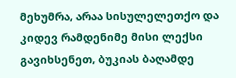მეხუმრა, არაა სისულელეთქო და კიდევ რამდენიმე მისი ლექსი გავიხსენეთ, ბუკიას ბაღამდე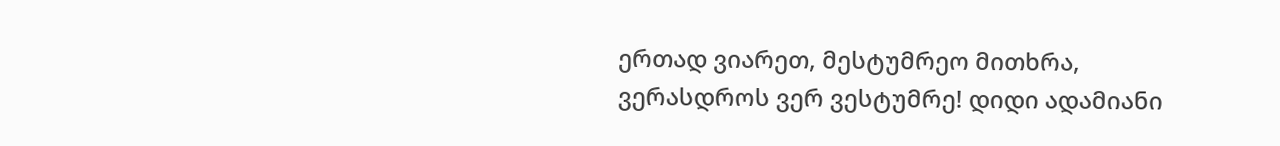ერთად ვიარეთ, მესტუმრეო მითხრა, ვერასდროს ვერ ვესტუმრე! დიდი ადამიანი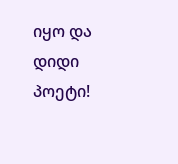იყო და დიდი პოეტი!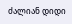ძალიან დიდი